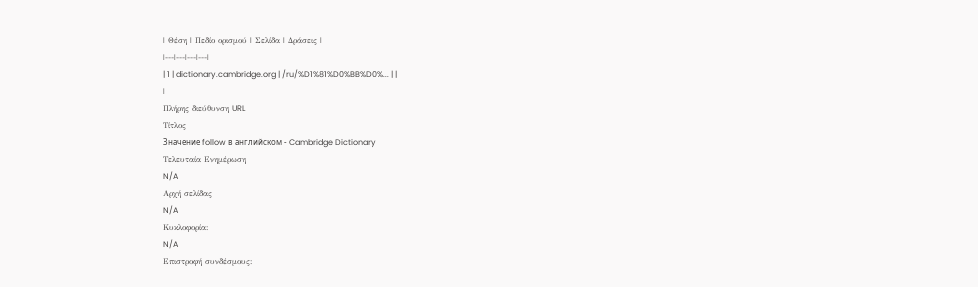| Θέση | Πεδίο ορισμού | Σελίδα | Δράσεις |
|---|---|---|---|
| 1 | dictionary.cambridge.org | /ru/%D1%81%D0%BB%D0%... | |
|
Πλήρης διεύθυνση URL
Τίτλος
Значение follow в английском - Cambridge Dictionary
Τελευταία Ενημέρωση
N/A
Αρχή σελίδας
N/A
Κυκλοφορία:
N/A
Επιστροφή συνδέσμους: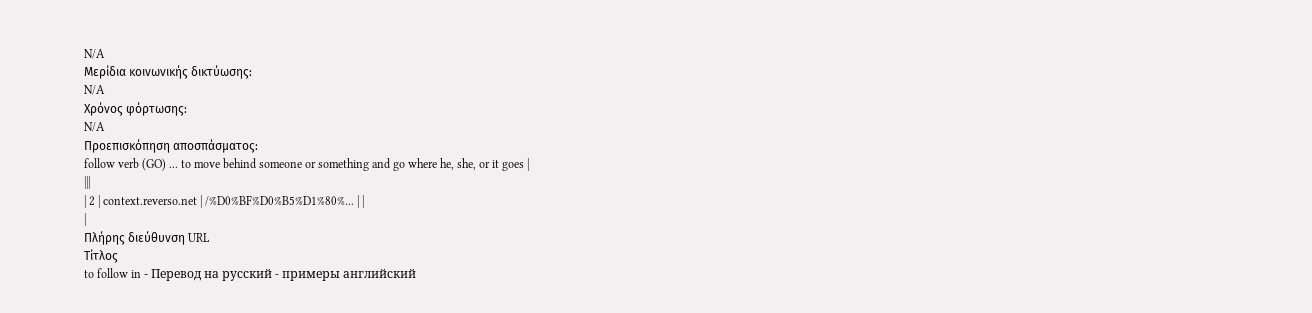N/A
Μερίδια κοινωνικής δικτύωσης:
N/A
Χρόνος φόρτωσης:
N/A
Προεπισκόπηση αποσπάσματος:
follow verb (GO) ... to move behind someone or something and go where he, she, or it goes |
|||
| 2 | context.reverso.net | /%D0%BF%D0%B5%D1%80%... | |
|
Πλήρης διεύθυνση URL
Τίτλος
to follow in - Перевод на русский - примеры английский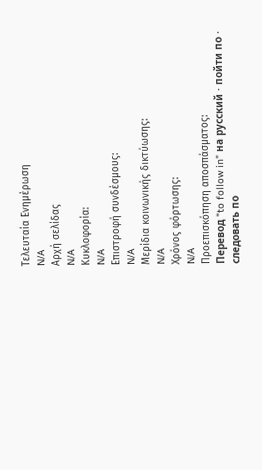Τελευταία Ενημέρωση
N/A
Αρχή σελίδας
N/A
Κυκλοφορία:
N/A
Επιστροφή συνδέσμους:
N/A
Μερίδια κοινωνικής δικτύωσης:
N/A
Χρόνος φόρτωσης:
N/A
Προεπισκόπηση αποσπάσματος:
Перевод "to follow in" на русский · пойти по · следовать по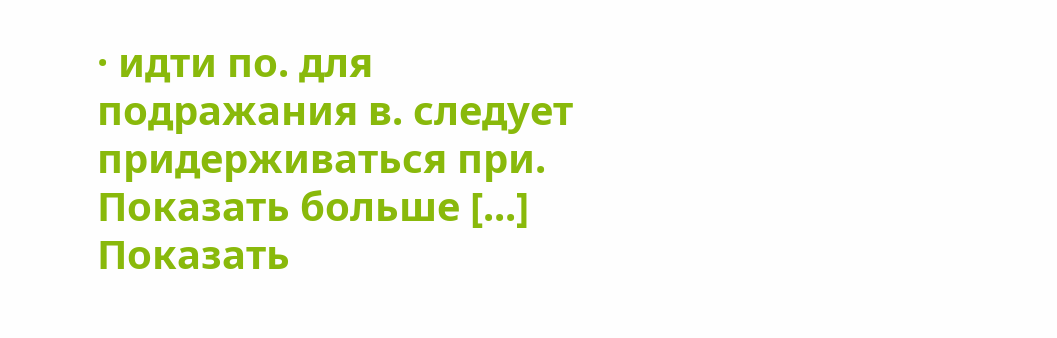· идти по. для подражания в. следует придерживаться при. Показать больше [...] Показать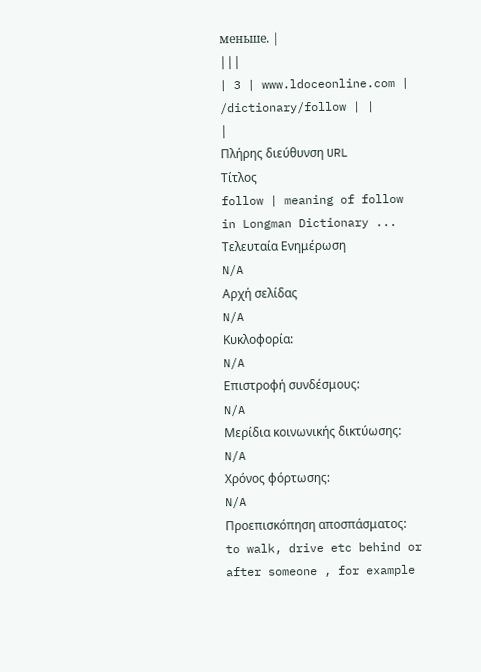меньше. |
|||
| 3 | www.ldoceonline.com | /dictionary/follow | |
|
Πλήρης διεύθυνση URL
Τίτλος
follow | meaning of follow in Longman Dictionary ...
Τελευταία Ενημέρωση
N/A
Αρχή σελίδας
N/A
Κυκλοφορία:
N/A
Επιστροφή συνδέσμους:
N/A
Μερίδια κοινωνικής δικτύωσης:
N/A
Χρόνος φόρτωσης:
N/A
Προεπισκόπηση αποσπάσματος:
to walk, drive etc behind or after someone , for example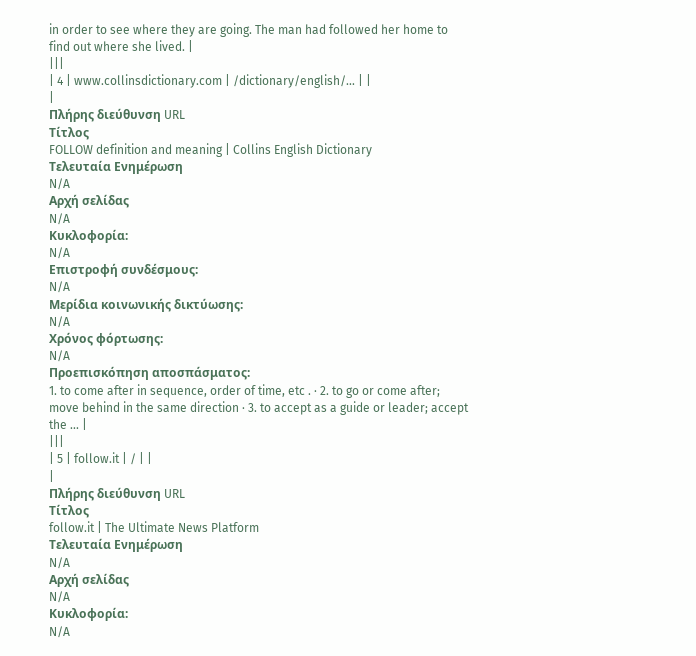in order to see where they are going. The man had followed her home to find out where she lived. |
|||
| 4 | www.collinsdictionary.com | /dictionary/english/... | |
|
Πλήρης διεύθυνση URL
Τίτλος
FOLLOW definition and meaning | Collins English Dictionary
Τελευταία Ενημέρωση
N/A
Αρχή σελίδας
N/A
Κυκλοφορία:
N/A
Επιστροφή συνδέσμους:
N/A
Μερίδια κοινωνικής δικτύωσης:
N/A
Χρόνος φόρτωσης:
N/A
Προεπισκόπηση αποσπάσματος:
1. to come after in sequence, order of time, etc . · 2. to go or come after; move behind in the same direction · 3. to accept as a guide or leader; accept the ... |
|||
| 5 | follow.it | / | |
|
Πλήρης διεύθυνση URL
Τίτλος
follow.it | The Ultimate News Platform
Τελευταία Ενημέρωση
N/A
Αρχή σελίδας
N/A
Κυκλοφορία:
N/A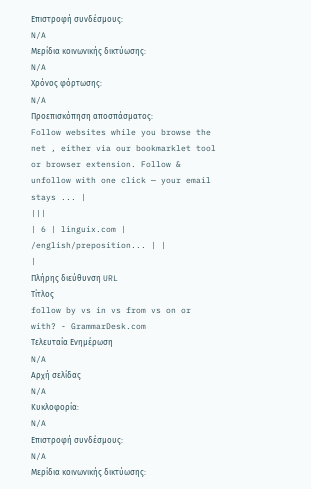Επιστροφή συνδέσμους:
N/A
Μερίδια κοινωνικής δικτύωσης:
N/A
Χρόνος φόρτωσης:
N/A
Προεπισκόπηση αποσπάσματος:
Follow websites while you browse the net , either via our bookmarklet tool or browser extension. Follow & unfollow with one click — your email stays ... |
|||
| 6 | linguix.com | /english/preposition... | |
|
Πλήρης διεύθυνση URL
Τίτλος
follow by vs in vs from vs on or with? - GrammarDesk.com
Τελευταία Ενημέρωση
N/A
Αρχή σελίδας
N/A
Κυκλοφορία:
N/A
Επιστροφή συνδέσμους:
N/A
Μερίδια κοινωνικής δικτύωσης: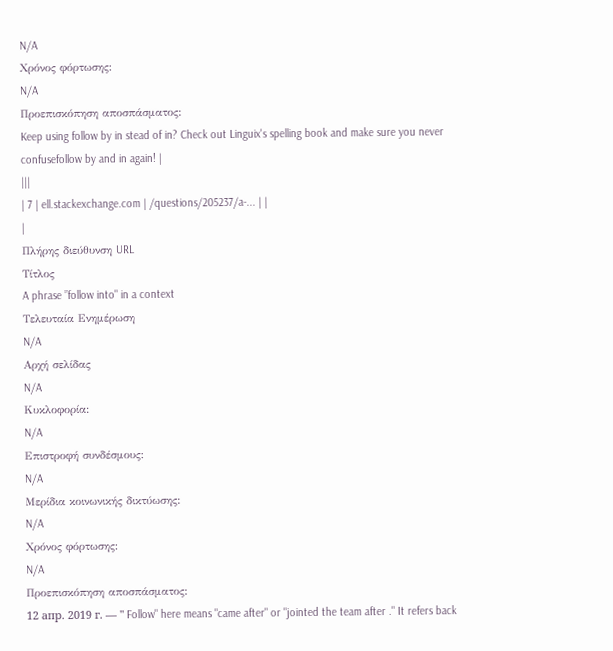N/A
Χρόνος φόρτωσης:
N/A
Προεπισκόπηση αποσπάσματος:
Keep using follow by in stead of in? Check out Linguix's spelling book and make sure you never confusefollow by and in again! |
|||
| 7 | ell.stackexchange.com | /questions/205237/a-... | |
|
Πλήρης διεύθυνση URL
Τίτλος
A phrase ”follow into" in a context
Τελευταία Ενημέρωση
N/A
Αρχή σελίδας
N/A
Κυκλοφορία:
N/A
Επιστροφή συνδέσμους:
N/A
Μερίδια κοινωνικής δικτύωσης:
N/A
Χρόνος φόρτωσης:
N/A
Προεπισκόπηση αποσπάσματος:
12 апр. 2019 г. — " Follow" here means "came after" or "jointed the team after ." It refers back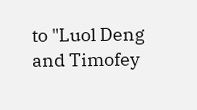to "Luol Deng and Timofey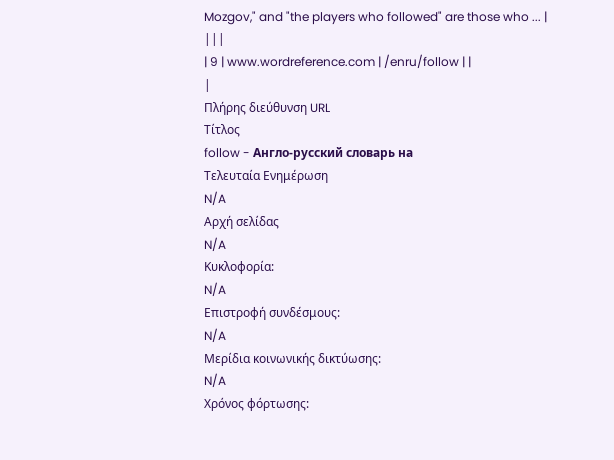Mozgov," and "the players who followed" are those who ... |
|||
| 9 | www.wordreference.com | /enru/follow | |
|
Πλήρης διεύθυνση URL
Τίτλος
follow - Англо-русский словарь на
Τελευταία Ενημέρωση
N/A
Αρχή σελίδας
N/A
Κυκλοφορία:
N/A
Επιστροφή συνδέσμους:
N/A
Μερίδια κοινωνικής δικτύωσης:
N/A
Χρόνος φόρτωσης: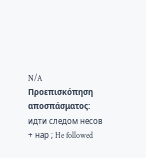N/A
Προεπισκόπηση αποσπάσματος:
идти следом несов + нар ; He followed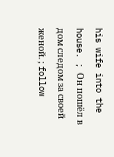his wife into the house. ; Он пошёл в дом следом за своей женой. ; follow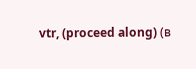vtr, (proceed along) (в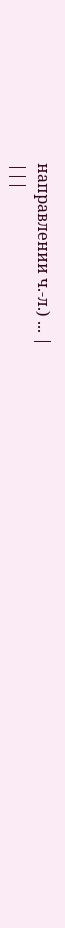направлении ч.-л.) ... |
|||